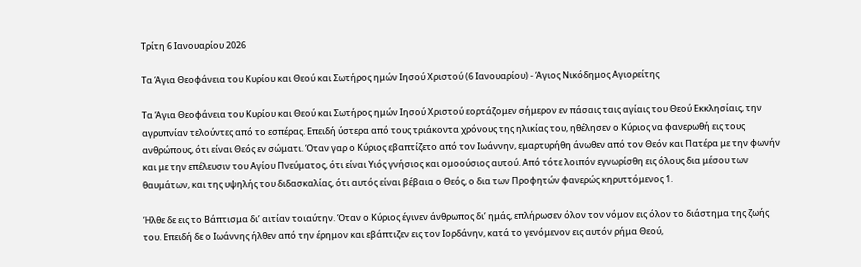Τρίτη 6 Ιανουαρίου 2026

Τα Άγια Θεοφάνεια του Κυρίου και Θεού και Σωτήρος ημών Ιησού Χριστού (6 Ιανουαρίου) - Άγιος Νικόδημος Αγιορείτης

Τα Άγια Θεοφάνεια του Κυρίου και Θεού και Σωτήρος ημών Ιησού Χριστού εορτάζομεν σήμερον εν πάσαις ταις αγίαις του Θεού Εκκλησίαις, την αγρυπνίαν τελούντες από το εσπέρας. Επειδή ύστερα από τους τριάκοντα χρόνους της ηλικίας του, ηθέλησεν ο Κύριος να φανερωθή εις τους ανθρώπους, ότι είναι Θεός εν σώματι. Όταν γαρ ο Κύριος εβαπτίζετο από τον Ιωάννην, εμαρτυρήθη άνωθεν από τον Θεόν και Πατέρα με την φωνήν και με την επέλευσιν του Αγίου Πνεύματος, ότι είναι Υιός γνήσιος και ομοούσιος αυτού. Από τότε λοιπόν εγνωρίσθη εις όλους δια μέσου των θαυμάτων, και της υψηλής του διδασκαλίας, ότι αυτός είναι βέβαια ο Θεός, ο δια των Προφητών φανερώς κηρυττόμενος 1.

Ήλθε δε εις το Βάπτισμα δι’ αιτίαν τοιαύτην. Όταν ο Κύριος έγινεν άνθρωπος δι’ ημάς, επλήρωσεν όλον τον νόμον εις όλον το διάστημα της ζωής του. Επειδή δε ο Ιωάννης ήλθεν από την έρημον και εβάπτιζεν εις τον Ιορδάνην, κατά το γενόμενον εις αυτόν ρήμα Θεού,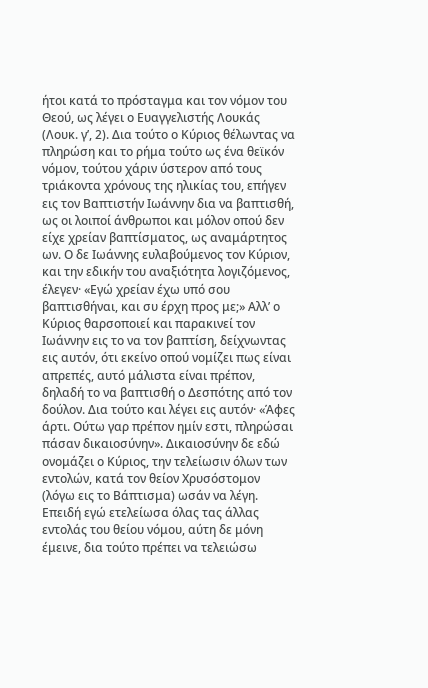ήτοι κατά το πρόσταγμα και τον νόμον του Θεού, ως λέγει ο Ευαγγελιστής Λουκάς (Λουκ. γ’, 2). Δια τούτο ο Κύριος θέλωντας να πληρώση και το ρήμα τούτο ως ένα θεϊκόν νόμον, τούτου χάριν ύστερον από τους τριάκοντα χρόνους της ηλικίας του, επήγεν εις τον Βαπτιστήν Ιωάννην δια να βαπτισθή, ως οι λοιποί άνθρωποι και μόλον οπού δεν είχε χρείαν βαπτίσματος, ως αναμάρτητος ων. Ο δε Ιωάννης ευλαβούμενος τον Κύριον, και την εδικήν του αναξιότητα λογιζόμενος, έλεγεν· «Εγώ χρείαν έχω υπό σου βαπτισθήναι, και συ έρχη προς με;» Αλλ’ ο Κύριος θαρσοποιεί και παρακινεί τον Ιωάννην εις το να τον βαπτίση, δείχνωντας εις αυτόν, ότι εκείνο οπού νομίζει πως είναι απρεπές, αυτό μάλιστα είναι πρέπον, δηλαδή το να βαπτισθή ο Δεσπότης από τον δούλον. Δια τούτο και λέγει εις αυτόν· «Άφες άρτι. Ούτω γαρ πρέπον ημίν εστι, πληρώσαι πάσαν δικαιοσύνην». Δικαιοσύνην δε εδώ ονομάζει ο Κύριος, την τελείωσιν όλων των εντολών, κατά τον θείον Χρυσόστομον (λόγω εις το Βάπτισμα) ωσάν να λέγη. Επειδή εγώ ετελείωσα όλας τας άλλας εντολάς του θείου νόμου, αύτη δε μόνη έμεινε, δια τούτο πρέπει να τελειώσω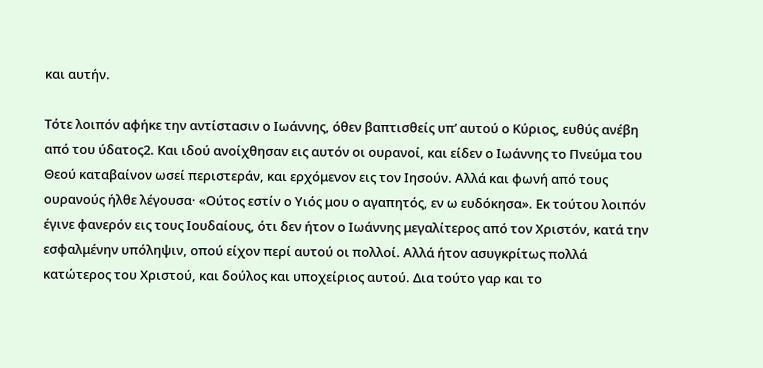και αυτήν.

Τότε λοιπόν αφήκε την αντίστασιν ο Ιωάννης, όθεν βαπτισθείς υπ’ αυτού ο Κύριος, ευθύς ανέβη από του ύδατος2. Και ιδού ανοίχθησαν εις αυτόν οι ουρανοί, και είδεν ο Ιωάννης το Πνεύμα του Θεού καταβαίνον ωσεί περιστεράν, και ερχόμενον εις τον Ιησούν. Αλλά και φωνή από τους ουρανούς ήλθε λέγουσα· «Ούτος εστίν ο Υιός μου ο αγαπητός, εν ω ευδόκησα». Εκ τούτου λοιπόν έγινε φανερόν εις τους Ιουδαίους, ότι δεν ήτον ο Ιωάννης μεγαλίτερος από τον Χριστόν, κατά την εσφαλμένην υπόληψιν, οπού είχον περί αυτού οι πολλοί. Αλλά ήτον ασυγκρίτως πολλά κατώτερος του Χριστού, και δούλος και υποχείριος αυτού. Δια τούτο γαρ και το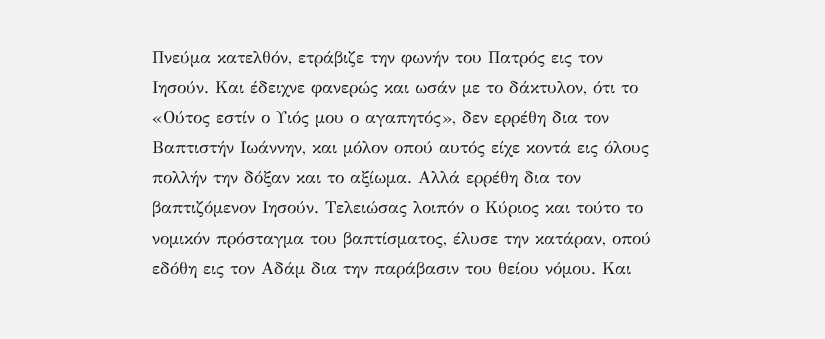Πνεύμα κατελθόν, ετράβιζε την φωνήν του Πατρός εις τον Ιησούν. Και έδειχνε φανερώς και ωσάν με το δάκτυλον, ότι το «Ούτος εστίν ο Υιός μου ο αγαπητός», δεν ερρέθη δια τον Βαπτιστήν Ιωάννην, και μόλον οπού αυτός είχε κοντά εις όλους πολλήν την δόξαν και το αξίωμα. Αλλά ερρέθη δια τον βαπτιζόμενον Ιησούν. Τελειώσας λοιπόν ο Κύριος και τούτο το νομικόν πρόσταγμα του βαπτίσματος, έλυσε την κατάραν, οπού εδόθη εις τον Αδάμ δια την παράβασιν του θείου νόμου. Και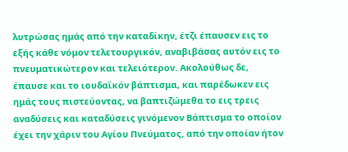λυτρώσας ημάς από την καταδίκην, έτζι έπαυσεν εις το εξής κάθε νόμον τελετουργικόν, αναβιβάσας αυτόν εις το πνευματικώτερον και τελειότερον. Ακολούθως δε, έπαυσε και το ιουδαϊκόν βάπτισμα, και παρέδωκεν εις ημάς τους πιστεύοντας, να βαπτιζώμεθα το εις τρεις αναδύσεις και καταδύσεις γινόμενον Βάπτισμα το οποίον έχει την χάριν του Αγίου Πνεύματος, από την οποίαν ήτον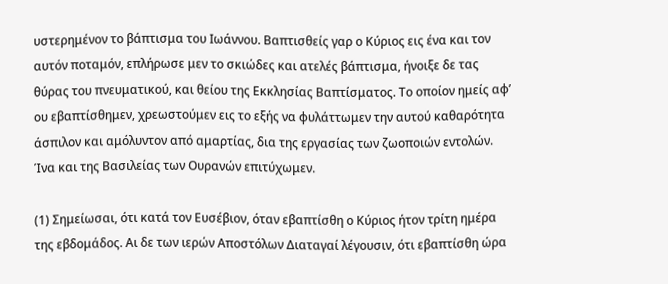υστερημένον το βάπτισμα του Ιωάννου. Βαπτισθείς γαρ ο Κύριος εις ένα και τον αυτόν ποταμόν, επλήρωσε μεν το σκιώδες και ατελές βάπτισμα, ήνοιξε δε τας θύρας του πνευματικού, και θείου της Εκκλησίας Βαπτίσματος. Το οποίον ημείς αφ’ ου εβαπτίσθημεν, χρεωστούμεν εις το εξής να φυλάττωμεν την αυτού καθαρότητα άσπιλον και αμόλυντον από αμαρτίας, δια της εργασίας των ζωοποιών εντολών. Ίνα και της Βασιλείας των Ουρανών επιτύχωμεν.

(1) Σημείωσαι, ότι κατά τον Ευσέβιον, όταν εβαπτίσθη ο Κύριος ήτον τρίτη ημέρα της εβδομάδος. Αι δε των ιερών Αποστόλων Διαταγαί λέγουσιν, ότι εβαπτίσθη ώρα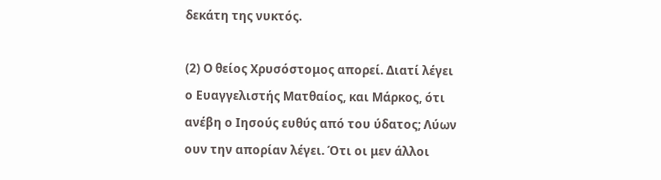δεκάτη της νυκτός.

(2) Ο θείος Χρυσόστομος απορεί. Διατί λέγει ο Ευαγγελιστής Ματθαίος, και Μάρκος, ότι ανέβη ο Ιησούς ευθύς από του ύδατος; Λύων ουν την απορίαν λέγει. Ότι οι μεν άλλοι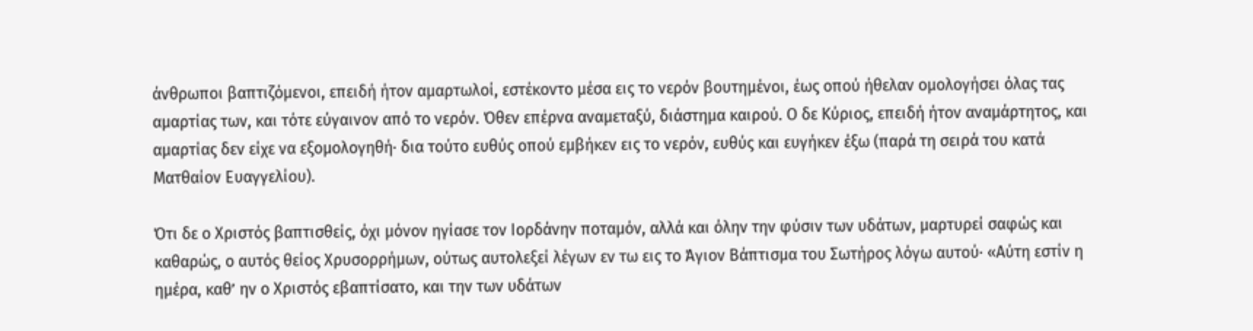άνθρωποι βαπτιζόμενοι, επειδή ήτον αμαρτωλοί, εστέκοντο μέσα εις το νερόν βουτημένοι, έως οπού ήθελαν ομολογήσει όλας τας αμαρτίας των, και τότε εύγαινον από το νερόν. Όθεν επέρνα αναμεταξύ, διάστημα καιρού. Ο δε Κύριος, επειδή ήτον αναμάρτητος, και αμαρτίας δεν είχε να εξομολογηθή· δια τούτο ευθύς οπού εμβήκεν εις το νερόν, ευθύς και ευγήκεν έξω (παρά τη σειρά του κατά Ματθαίον Ευαγγελίου).

Ότι δε ο Χριστός βαπτισθείς, όχι μόνον ηγίασε τον Ιορδάνην ποταμόν, αλλά και όλην την φύσιν των υδάτων, μαρτυρεί σαφώς και καθαρώς, ο αυτός θείος Χρυσορρήμων, ούτως αυτολεξεί λέγων εν τω εις το Άγιον Βάπτισμα του Σωτήρος λόγω αυτού· «Αύτη εστίν η ημέρα, καθ’ ην ο Χριστός εβαπτίσατο, και την των υδάτων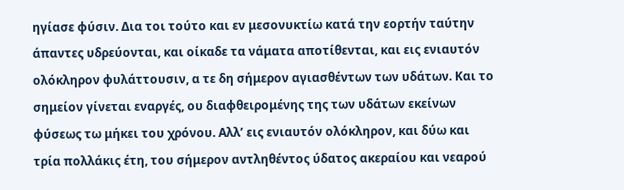ηγίασε φύσιν. Δια τοι τούτο και εν μεσονυκτίω κατά την εορτήν ταύτην άπαντες υδρεύονται, και οίκαδε τα νάματα αποτίθενται, και εις ενιαυτόν ολόκληρον φυλάττουσιν, α τε δη σήμερον αγιασθέντων των υδάτων. Και το σημείον γίνεται εναργές, ου διαφθειρομένης της των υδάτων εκείνων φύσεως τω μήκει του χρόνου. Αλλ’ εις ενιαυτόν ολόκληρον, και δύω και τρία πολλάκις έτη, του σήμερον αντληθέντος ύδατος ακεραίου και νεαρού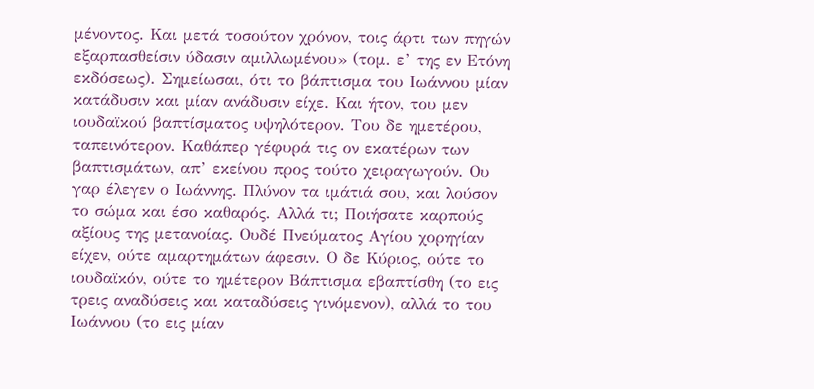μένοντος. Και μετά τοσούτον χρόνον, τοις άρτι των πηγών εξαρπασθείσιν ύδασιν αμιλλωμένου» (τομ. ε’ της εν Ετόνη εκδόσεως). Σημείωσαι, ότι το βάπτισμα του Ιωάννου μίαν κατάδυσιν και μίαν ανάδυσιν είχε. Και ήτον, του μεν ιουδαϊκού βαπτίσματος υψηλότερον. Του δε ημετέρου, ταπεινότερον. Καθάπερ γέφυρά τις ον εκατέρων των βαπτισμάτων, απ’ εκείνου προς τούτο χειραγωγούν. Ου γαρ έλεγεν ο Ιωάννης. Πλύνον τα ιμάτιά σου, και λούσον το σώμα και έσο καθαρός. Αλλά τι; Ποιήσατε καρπούς αξίους της μετανοίας. Ουδέ Πνεύματος Αγίου χορηγίαν είχεν, ούτε αμαρτημάτων άφεσιν. Ο δε Κύριος, ούτε το ιουδαϊκόν, ούτε το ημέτερον Βάπτισμα εβαπτίσθη (το εις τρεις αναδύσεις και καταδύσεις γινόμενον), αλλά το του Ιωάννου (το εις μίαν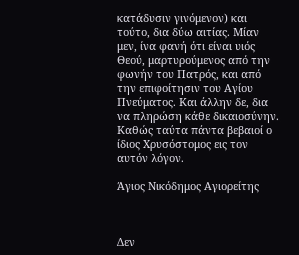κατάδυσιν γινόμενον) και τούτο, δια δύω αιτίας. Μίαν μεν, ίνα φανή ότι είναι υιός Θεού, μαρτυρούμενος από την φωνήν του Πατρός, και από την επιφοίτησιν του Αγίου Πνεύματος. Και άλλην δε, δια να πληρώση κάθε δικαιοσύνην. Καθώς ταύτα πάντα βεβαιοί ο ίδιος Χρυσόστομος εις τον αυτόν λόγον.

Άγιος Νικόδημος Αγιορείτης



Δεν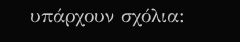υπάρχουν σχόλια: